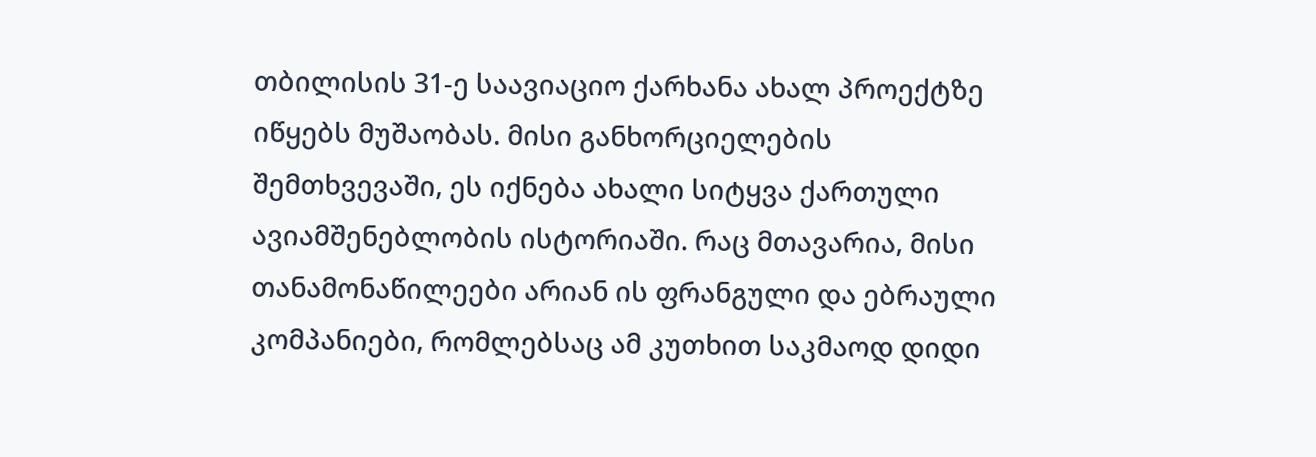თბილისის 31-ე საავიაციო ქარხანა ახალ პროექტზე იწყებს მუშაობას. მისი განხორციელების შემთხვევაში, ეს იქნება ახალი სიტყვა ქართული ავიამშენებლობის ისტორიაში. რაც მთავარია, მისი თანამონაწილეები არიან ის ფრანგული და ებრაული კომპანიები, რომლებსაც ამ კუთხით საკმაოდ დიდი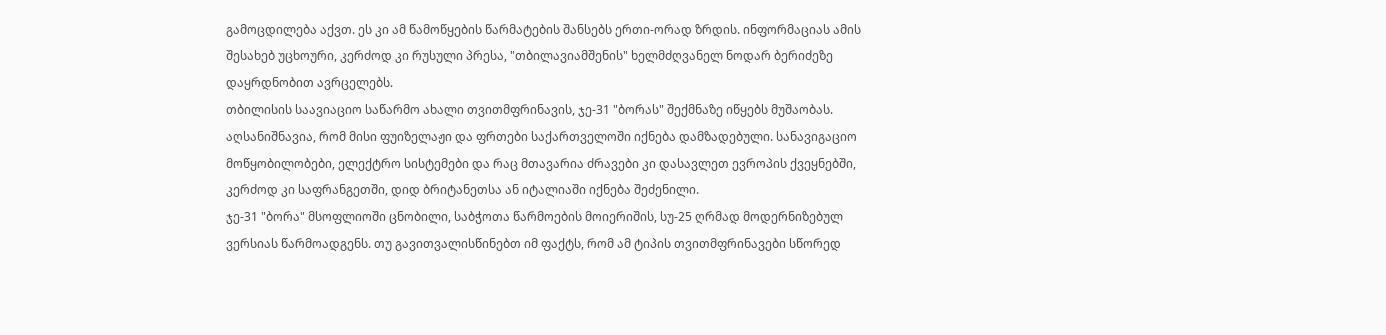გამოცდილება აქვთ. ეს კი ამ წამოწყების წარმატების შანსებს ერთი-ორად ზრდის. ინფორმაციას ამის შესახებ უცხოური, კერძოდ კი რუსული პრესა, "თბილავიამშენის" ხელმძღვანელ ნოდარ ბერიძეზე დაყრდნობით ავრცელებს.
თბილისის საავიაციო საწარმო ახალი თვითმფრინავის, ჯე-31 "ბორას" შექმნაზე იწყებს მუშაობას. აღსანიშნავია, რომ მისი ფუიზელაჟი და ფრთები საქართველოში იქნება დამზადებული. სანავიგაციო მოწყობილობები, ელექტრო სისტემები და რაც მთავარია ძრავები კი დასავლეთ ევროპის ქვეყნებში, კერძოდ კი საფრანგეთში, დიდ ბრიტანეთსა ან იტალიაში იქნება შეძენილი.
ჯე-31 "ბორა" მსოფლიოში ცნობილი, საბჭოთა წარმოების მოიერიშის, სუ-25 ღრმად მოდერნიზებულ ვერსიას წარმოადგენს. თუ გავითვალისწინებთ იმ ფაქტს, რომ ამ ტიპის თვითმფრინავები სწორედ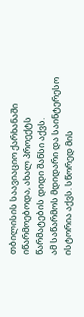თბილისის საავიაციო ქარხანაში იწარმოებოდა, ახალ პროექტს წარმატების დიდი შანსი აქვს.
ამ საწარმოს მდიდარი და საინტერესო ისტორია აქვს. სწორედ მის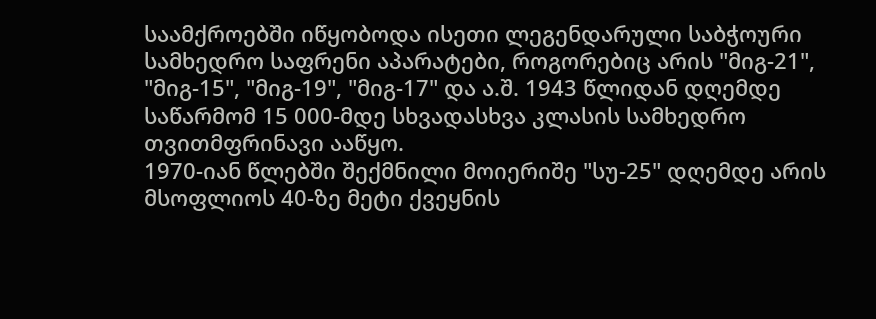საამქროებში იწყობოდა ისეთი ლეგენდარული საბჭოური სამხედრო საფრენი აპარატები, როგორებიც არის "მიგ-21", "მიგ-15", "მიგ-19", "მიგ-17" და ა.შ. 1943 წლიდან დღემდე საწარმომ 15 000-მდე სხვადასხვა კლასის სამხედრო თვითმფრინავი ააწყო.
1970-იან წლებში შექმნილი მოიერიშე "სუ-25" დღემდე არის მსოფლიოს 40-ზე მეტი ქვეყნის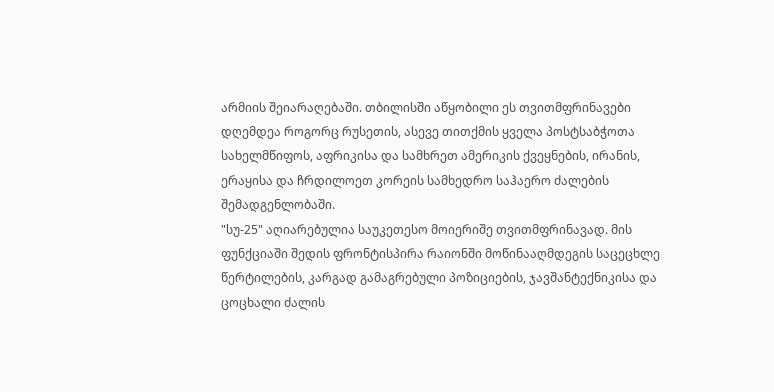არმიის შეიარაღებაში. თბილისში აწყობილი ეს თვითმფრინავები დღემდეა როგორც რუსეთის, ასევე თითქმის ყველა პოსტსაბჭოთა სახელმწიფოს, აფრიკისა და სამხრეთ ამერიკის ქვეყნების, ირანის, ერაყისა და ჩრდილოეთ კორეის სამხედრო საჰაერო ძალების შემადგენლობაში.
"სუ-25" აღიარებულია საუკეთესო მოიერიშე თვითმფრინავად. მის ფუნქციაში შედის ფრონტისპირა რაიონში მოწინააღმდეგის საცეცხლე წერტილების, კარგად გამაგრებული პოზიციების, ჯავშანტექნიკისა და ცოცხალი ძალის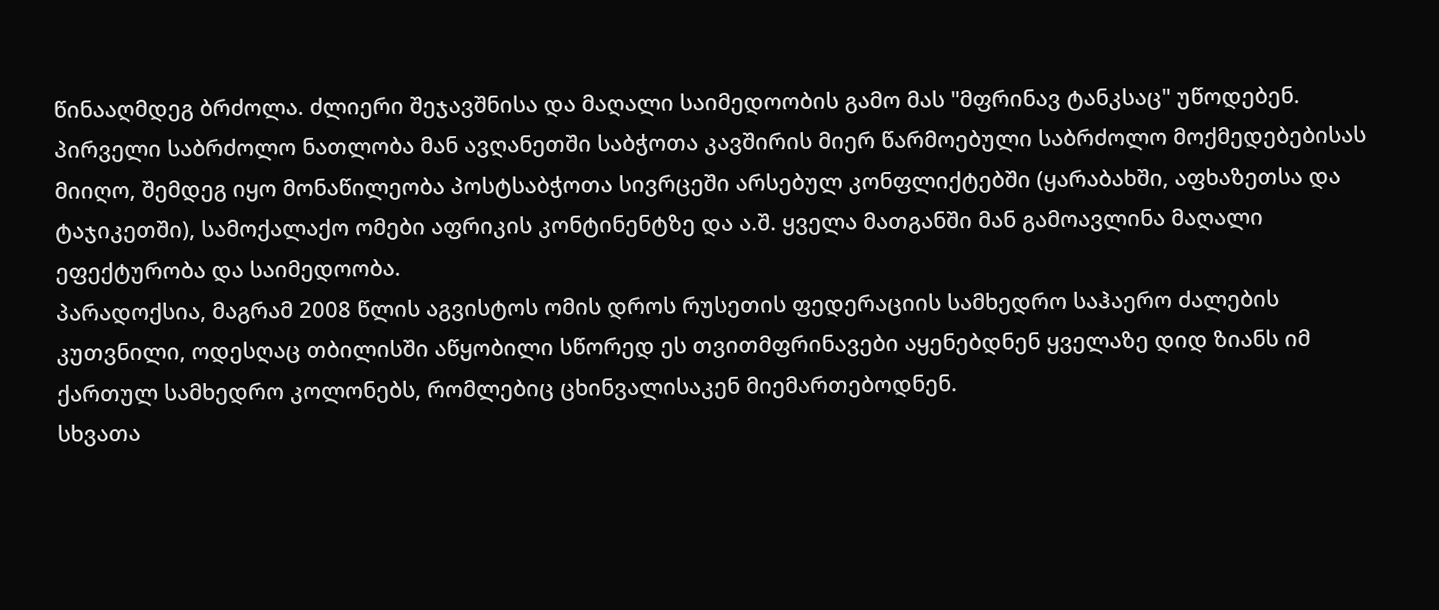წინააღმდეგ ბრძოლა. ძლიერი შეჯავშნისა და მაღალი საიმედოობის გამო მას "მფრინავ ტანკსაც" უწოდებენ.
პირველი საბრძოლო ნათლობა მან ავღანეთში საბჭოთა კავშირის მიერ წარმოებული საბრძოლო მოქმედებებისას მიიღო, შემდეგ იყო მონაწილეობა პოსტსაბჭოთა სივრცეში არსებულ კონფლიქტებში (ყარაბახში, აფხაზეთსა და ტაჯიკეთში), სამოქალაქო ომები აფრიკის კონტინენტზე და ა.შ. ყველა მათგანში მან გამოავლინა მაღალი ეფექტურობა და საიმედოობა.
პარადოქსია, მაგრამ 2008 წლის აგვისტოს ომის დროს რუსეთის ფედერაციის სამხედრო საჰაერო ძალების კუთვნილი, ოდესღაც თბილისში აწყობილი სწორედ ეს თვითმფრინავები აყენებდნენ ყველაზე დიდ ზიანს იმ ქართულ სამხედრო კოლონებს, რომლებიც ცხინვალისაკენ მიემართებოდნენ.
სხვათა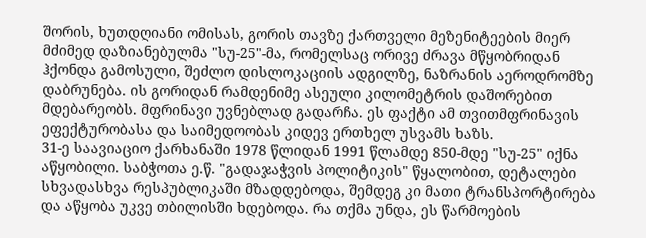შორის, ხუთდღიანი ომისას, გორის თავზე ქართველი მეზენიტეების მიერ მძიმედ დაზიანებულმა "სუ-25"-მა, რომელსაც ორივე ძრავა მწყობრიდან ჰქონდა გამოსული, შეძლო დისლოკაციის ადგილზე, ნაზრანის აეროდრომზე დაბრუნება. ის გორიდან რამდენიმე ასეული კილომეტრის დაშორებით მდებარეობს. მფრინავი უვნებლად გადარჩა. ეს ფაქტი ამ თვითმფრინავის ეფექტურობასა და საიმედოობას კიდევ ერთხელ უსვამს ხაზს.
31-ე საავიაციო ქარხანაში 1978 წლიდან 1991 წლამდე 850-მდე "სუ-25" იქნა აწყობილი. საბჭოთა ე.წ. "გადაჯაჭვის პოლიტიკის" წყალობით, დეტალები სხვადასხვა რესპუბლიკაში მზადდებოდა, შემდეგ კი მათი ტრანსპორტირება და აწყობა უკვე თბილისში ხდებოდა. რა თქმა უნდა, ეს წარმოების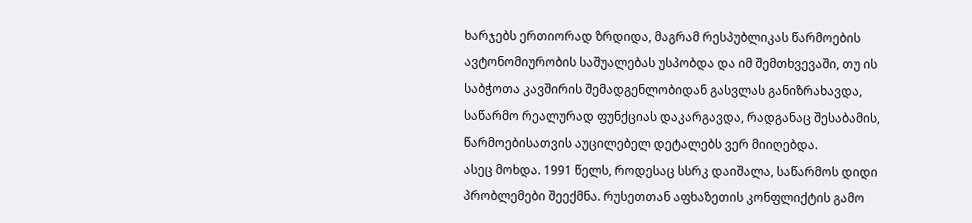ხარჯებს ერთიორად ზრდიდა, მაგრამ რესპუბლიკას წარმოების ავტონომიურობის საშუალებას უსპობდა და იმ შემთხვევაში, თუ ის საბჭოთა კავშირის შემადგენლობიდან გასვლას განიზრახავდა, საწარმო რეალურად ფუნქციას დაკარგავდა, რადგანაც შესაბამის, წარმოებისათვის აუცილებელ დეტალებს ვერ მიიღებდა.
ასეც მოხდა. 1991 წელს, როდესაც სსრკ დაიშალა, საწარმოს დიდი პრობლემები შეექმნა. რუსეთთან აფხაზეთის კონფლიქტის გამო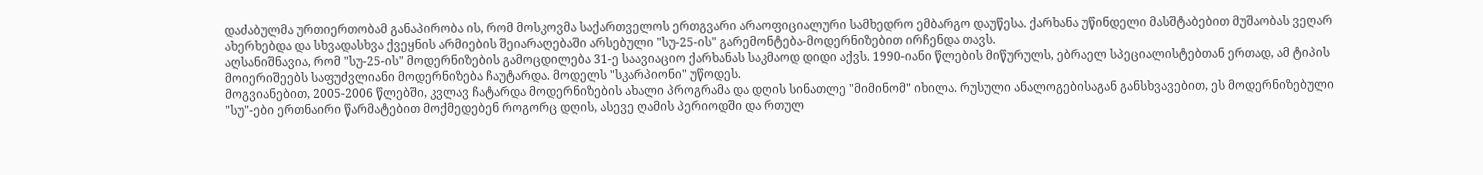დაძაბულმა ურთიერთობამ განაპირობა ის, რომ მოსკოვმა საქართველოს ერთგვარი არაოფიციალური სამხედრო ემბარგო დაუწესა. ქარხანა უწინდელი მასშტაბებით მუშაობას ვეღარ ახერხებდა და სხვადასხვა ქვეყნის არმიების შეიარაღებაში არსებული "სუ-25-ის" გარემონტება-მოდერნიზებით ირჩენდა თავს.
აღსანიშნავია, რომ "სუ-25-ის" მოდერნიზების გამოცდილება 31-ე საავიაციო ქარხანას საკმაოდ დიდი აქვს. 1990-იანი წლების მიწურულს, ებრაელ სპეციალისტებთან ერთად, ამ ტიპის მოიერიშეებს საფუძვლიანი მოდერნიზება ჩაუტარდა. მოდელს "სკარპიონი" უწოდეს.
მოგვიანებით, 2005-2006 წლებში, კვლავ ჩატარდა მოდერნიზების ახალი პროგრამა და დღის სინათლე "მიმინომ" იხილა. რუსული ანალოგებისაგან განსხვავებით, ეს მოდერნიზებული "სუ"-ები ერთნაირი წარმატებით მოქმედებენ როგორც დღის, ასევე ღამის პერიოდში და რთულ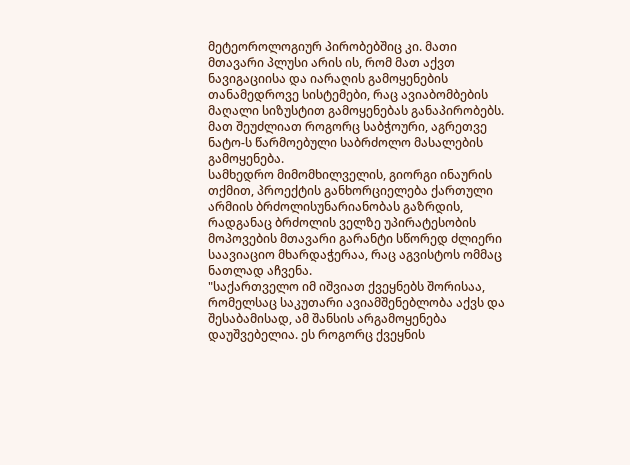მეტეოროლოგიურ პირობებშიც კი. მათი მთავარი პლუსი არის ის, რომ მათ აქვთ ნავიგაციისა და იარაღის გამოყენების თანამედროვე სისტემები, რაც ავიაბომბების მაღალი სიზუსტით გამოყენებას განაპირობებს. მათ შეუძლიათ როგორც საბჭოური, აგრეთვე ნატო-ს წარმოებული საბრძოლო მასალების გამოყენება.
სამხედრო მიმომხილველის, გიორგი ინაურის თქმით, პროექტის განხორციელება ქართული არმიის ბრძოლისუნარიანობას გაზრდის, რადგანაც ბრძოლის ველზე უპირატესობის მოპოვების მთავარი გარანტი სწორედ ძლიერი საავიაციო მხარდაჭერაა, რაც აგვისტოს ომმაც ნათლად აჩვენა.
"საქართველო იმ იშვიათ ქვეყნებს შორისაა, რომელსაც საკუთარი ავიამშენებლობა აქვს და შესაბამისად, ამ შანსის არგამოყენება დაუშვებელია. ეს როგორც ქვეყნის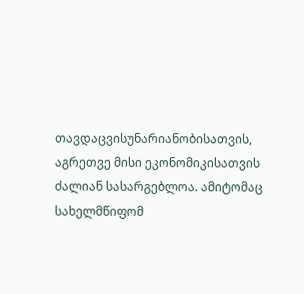თავდაცვისუნარიანობისათვის, აგრეთვე მისი ეკონომიკისათვის ძალიან სასარგებლოა. ამიტომაც სახელმწიფომ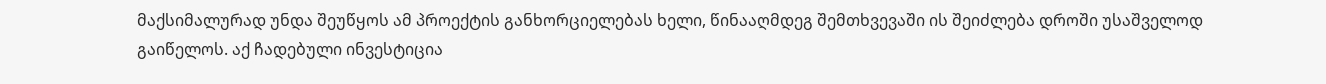მაქსიმალურად უნდა შეუწყოს ამ პროექტის განხორციელებას ხელი, წინააღმდეგ შემთხვევაში ის შეიძლება დროში უსაშველოდ გაიწელოს. აქ ჩადებული ინვესტიცია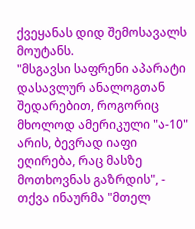ქვეყანას დიდ შემოსავალს მოუტანს.
"მსგავსი საფრენი აპარატი დასავლურ ანალოგთან შედარებით, როგორიც მხოლოდ ამერიკული "ა-10" არის, ბევრად იაფი ეღირება, რაც მასზე მოთხოვნას გაზრდის", - თქვა ინაურმა "მთელ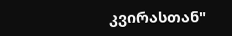კვირასთან"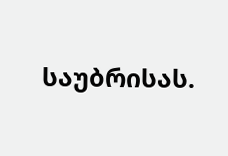საუბრისას.